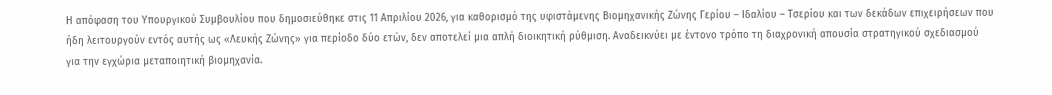Η απόφαση του Υπουργικού Συμβουλίου που δημοσιεύθηκε στις 11 Απριλίου 2026, για καθορισμό της υφιστάμενης Βιομηχανικής Ζώνης Γερίου – Ιδαλίου – Τσερίου και των δεκάδων επιχειρήσεων που ήδη λειτουργούν εντός αυτής ως «Λευκής Ζώνης» για περίοδο δύο ετών, δεν αποτελεί μια απλή διοικητική ρύθμιση. Αναδεικνύει με έντονο τρόπο τη διαχρονική απουσία στρατηγικού σχεδιασμού για την εγχώρια μεταποιητική βιομηχανία.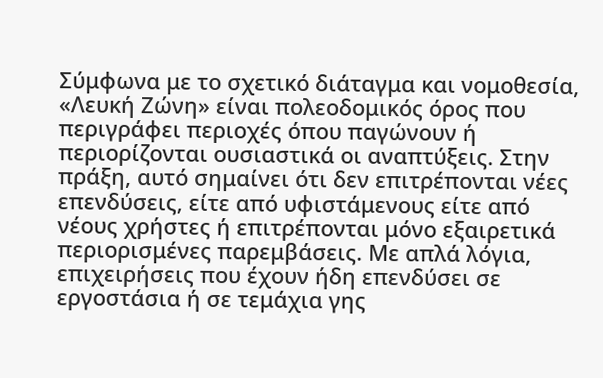Σύμφωνα με το σχετικό διάταγμα και νομοθεσία, «Λευκή Ζώνη» είναι πολεοδομικός όρος που περιγράφει περιοχές όπου παγώνουν ή περιορίζονται ουσιαστικά οι αναπτύξεις. Στην πράξη, αυτό σημαίνει ότι δεν επιτρέπονται νέες επενδύσεις, είτε από υφιστάμενους είτε από νέους χρήστες ή επιτρέπονται μόνο εξαιρετικά περιορισμένες παρεμβάσεις. Με απλά λόγια, επιχειρήσεις που έχουν ήδη επενδύσει σε εργοστάσια ή σε τεμάχια γης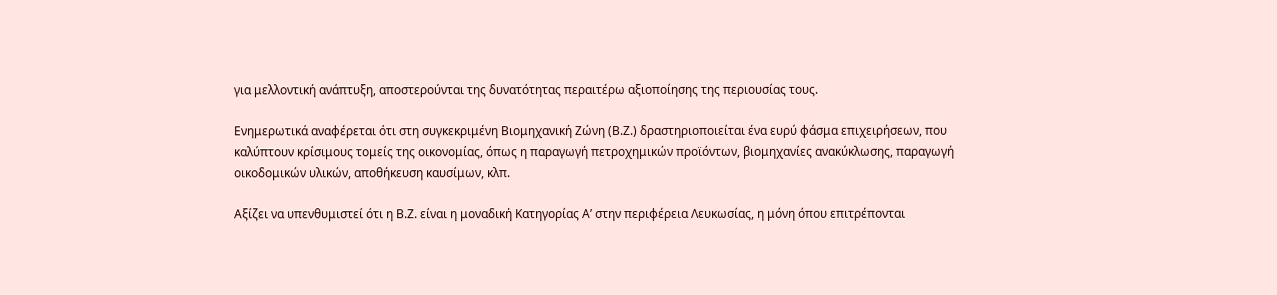για μελλοντική ανάπτυξη, αποστερούνται της δυνατότητας περαιτέρω αξιοποίησης της περιουσίας τους.

Ενημερωτικά αναφέρεται ότι στη συγκεκριμένη Βιομηχανική Ζώνη (Β.Ζ.) δραστηριοποιείται ένα ευρύ φάσμα επιχειρήσεων, που καλύπτουν κρίσιμους τομείς της οικονομίας, όπως η παραγωγή πετροχημικών προϊόντων, βιομηχανίες ανακύκλωσης, παραγωγή οικοδομικών υλικών, αποθήκευση καυσίμων, κλπ.

Αξίζει να υπενθυμιστεί ότι η Β.Ζ. είναι η μοναδική Κατηγορίας Α’ στην περιφέρεια Λευκωσίας, η μόνη όπου επιτρέπονται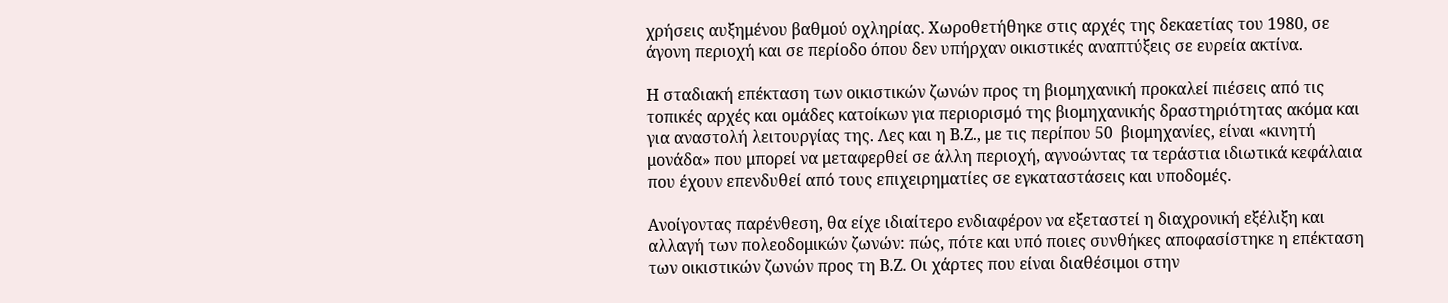χρήσεις αυξημένου βαθμού οχληρίας. Χωροθετήθηκε στις αρχές της δεκαετίας του 1980, σε άγονη περιοχή και σε περίοδο όπου δεν υπήρχαν οικιστικές αναπτύξεις σε ευρεία ακτίνα.

Η σταδιακή επέκταση των οικιστικών ζωνών προς τη βιομηχανική προκαλεί πιέσεις από τις τοπικές αρχές και ομάδες κατοίκων για περιορισμό της βιομηχανικής δραστηριότητας ακόμα και για αναστολή λειτουργίας της. Λες και η Β.Ζ., με τις περίπου 50  βιομηχανίες, είναι «κινητή μονάδα» που μπορεί να μεταφερθεί σε άλλη περιοχή, αγνοώντας τα τεράστια ιδιωτικά κεφάλαια που έχουν επενδυθεί από τους επιχειρηματίες σε εγκαταστάσεις και υποδομές.

Ανοίγοντας παρένθεση, θα είχε ιδιαίτερο ενδιαφέρον να εξεταστεί η διαχρονική εξέλιξη και αλλαγή των πολεοδομικών ζωνών: πώς, πότε και υπό ποιες συνθήκες αποφασίστηκε η επέκταση των οικιστικών ζωνών προς τη Β.Ζ. Οι χάρτες που είναι διαθέσιμοι στην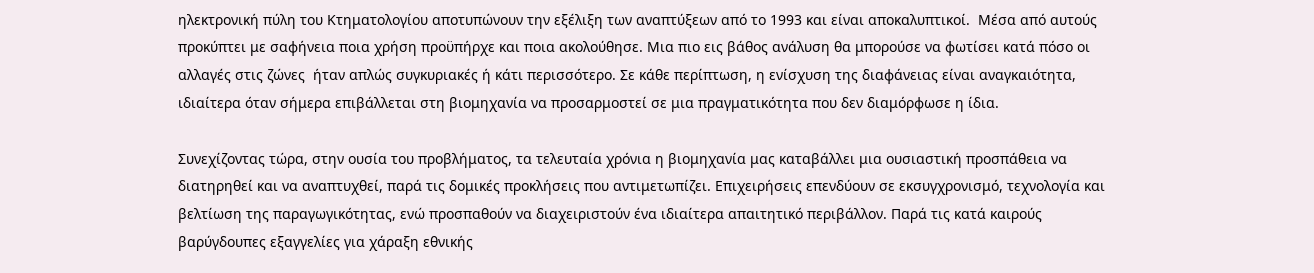ηλεκτρονική πύλη του Κτηματολογίου αποτυπώνουν την εξέλιξη των αναπτύξεων από το 1993 και είναι αποκαλυπτικοί.  Μέσα από αυτούς προκύπτει με σαφήνεια ποια χρήση προϋπήρχε και ποια ακολούθησε. Μια πιο εις βάθος ανάλυση θα μπορούσε να φωτίσει κατά πόσο οι αλλαγές στις ζώνες  ήταν απλώς συγκυριακές ή κάτι περισσότερο. Σε κάθε περίπτωση, η ενίσχυση της διαφάνειας είναι αναγκαιότητα, ιδιαίτερα όταν σήμερα επιβάλλεται στη βιομηχανία να προσαρμοστεί σε μια πραγματικότητα που δεν διαμόρφωσε η ίδια.

Συνεχίζοντας τώρα, στην ουσία του προβλήματος, τα τελευταία χρόνια η βιομηχανία μας καταβάλλει μια ουσιαστική προσπάθεια να διατηρηθεί και να αναπτυχθεί, παρά τις δομικές προκλήσεις που αντιμετωπίζει. Επιχειρήσεις επενδύουν σε εκσυγχρονισμό, τεχνολογία και βελτίωση της παραγωγικότητας, ενώ προσπαθούν να διαχειριστούν ένα ιδιαίτερα απαιτητικό περιβάλλον. Παρά τις κατά καιρούς βαρύγδουπες εξαγγελίες για χάραξη εθνικής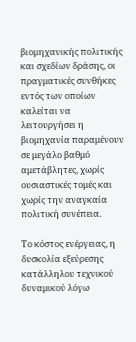βιομηχανικής πολιτικής και σχεδίων δράσης, οι πραγματικές συνθήκες εντός των οποίων καλείται να λειτουργήσει η βιομηχανία παραμένουν σε μεγάλο βαθμό αμετάβλητες, χωρίς ουσιαστικές τομές και χωρίς την αναγκαία πολιτική συνέπεια.

Το κόστος ενέργειας, η δυσκολία εξεύρεσης κατάλληλου τεχνικού δυναμικού λόγω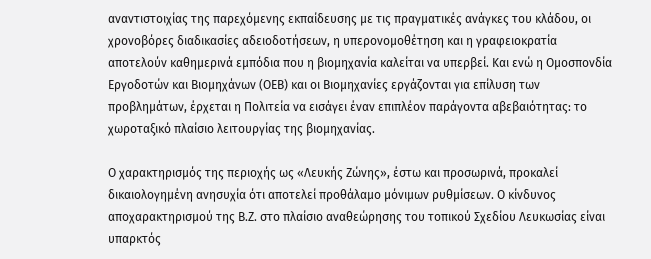αναντιστοιχίας της παρεχόμενης εκπαίδευσης με τις πραγματικές ανάγκες του κλάδου, οι χρονοβόρες διαδικασίες αδειοδοτήσεων, η υπερονομοθέτηση και η γραφειοκρατία αποτελούν καθημερινά εμπόδια που η βιομηχανία καλείται να υπερβεί. Και ενώ η Ομοσπονδία Εργοδοτών και Βιομηχάνων (ΟΕΒ) και οι Βιομηχανίες εργάζονται για επίλυση των προβλημάτων, έρχεται η Πολιτεία να εισάγει έναν επιπλέον παράγοντα αβεβαιότητας: το χωροταξικό πλαίσιο λειτουργίας της βιομηχανίας.

Ο χαρακτηρισμός της περιοχής ως «Λευκής Ζώνης», έστω και προσωρινά, προκαλεί δικαιολογημένη ανησυχία ότι αποτελεί προθάλαμο μόνιμων ρυθμίσεων. Ο κίνδυνος αποχαρακτηρισμού της Β.Ζ. στο πλαίσιο αναθεώρησης του τοπικού Σχεδίου Λευκωσίας είναι υπαρκτός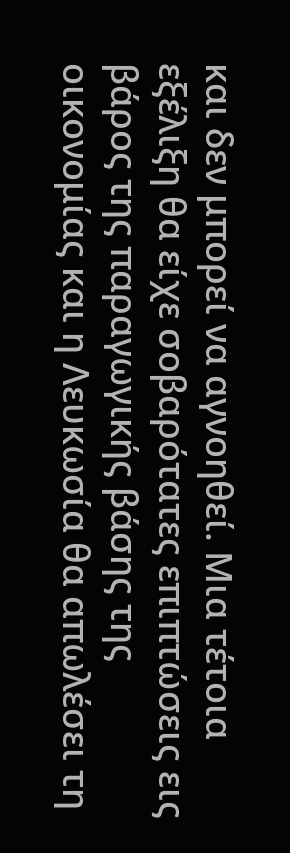και δεν μπορεί να αγνοηθεί. Μια τέτοια εξέλιξη θα είχε σοβαρότατες επιπτώσεις εις βάρος της παραγωγικής βάσης της οικονομίας και η Λευκωσία θα απωλέσει τη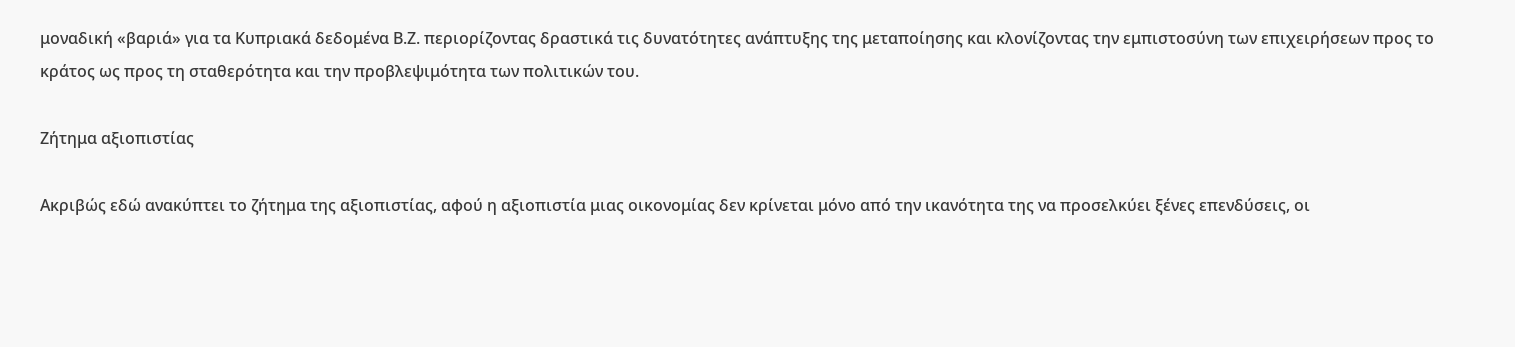μοναδική «βαριά» για τα Κυπριακά δεδομένα Β.Ζ. περιορίζοντας δραστικά τις δυνατότητες ανάπτυξης της μεταποίησης και κλονίζοντας την εμπιστοσύνη των επιχειρήσεων προς το κράτος ως προς τη σταθερότητα και την προβλεψιμότητα των πολιτικών του.

Ζήτημα αξιοπιστίας

Ακριβώς εδώ ανακύπτει το ζήτημα της αξιοπιστίας, αφού η αξιοπιστία μιας οικονομίας δεν κρίνεται μόνο από την ικανότητα της να προσελκύει ξένες επενδύσεις, οι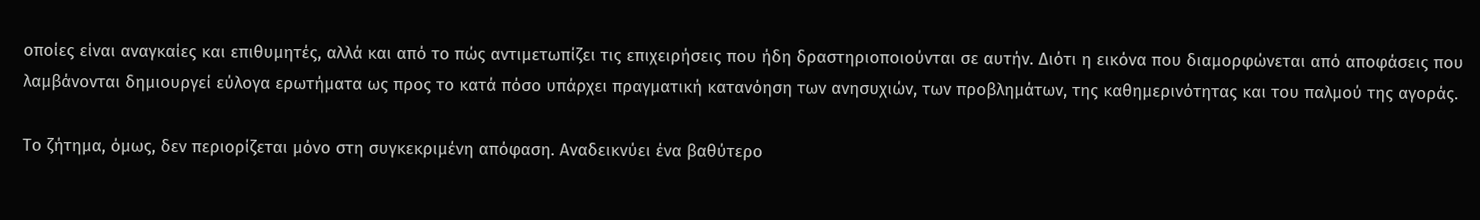οποίες είναι αναγκαίες και επιθυμητές, αλλά και από το πώς αντιμετωπίζει τις επιχειρήσεις που ήδη δραστηριοποιούνται σε αυτήν. Διότι η εικόνα που διαμορφώνεται από αποφάσεις που λαμβάνονται δημιουργεί εύλογα ερωτήματα ως προς το κατά πόσο υπάρχει πραγματική κατανόηση των ανησυχιών, των προβλημάτων, της καθημερινότητας και του παλμού της αγοράς.

Το ζήτημα, όμως, δεν περιορίζεται μόνο στη συγκεκριμένη απόφαση. Αναδεικνύει ένα βαθύτερο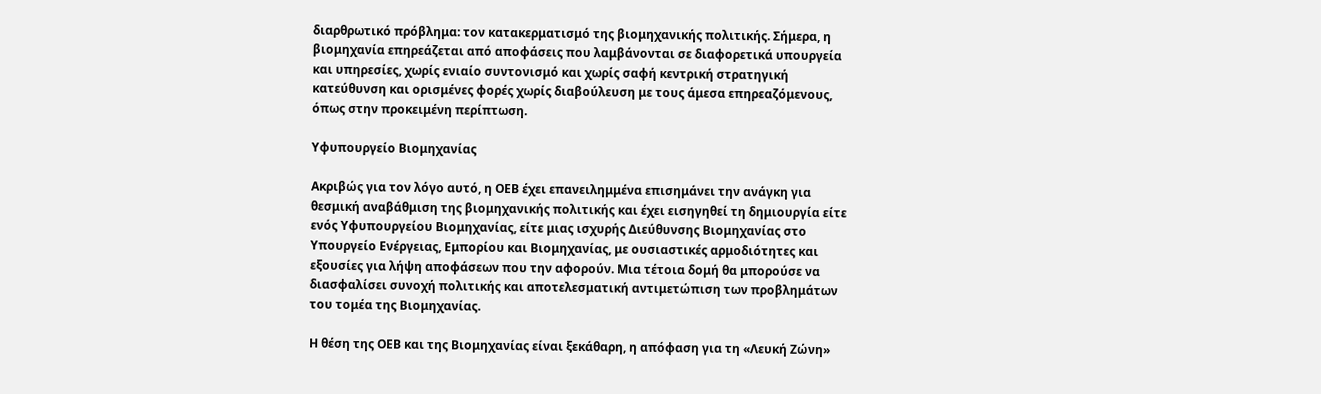διαρθρωτικό πρόβλημα: τον κατακερματισμό της βιομηχανικής πολιτικής. Σήμερα, η βιομηχανία επηρεάζεται από αποφάσεις που λαμβάνονται σε διαφορετικά υπουργεία και υπηρεσίες, χωρίς ενιαίο συντονισμό και χωρίς σαφή κεντρική στρατηγική κατεύθυνση και ορισμένες φορές χωρίς διαβούλευση με τους άμεσα επηρεαζόμενους, όπως στην προκειμένη περίπτωση.

Υφυπουργείο Βιομηχανίας

Ακριβώς για τον λόγο αυτό, η ΟΕΒ έχει επανειλημμένα επισημάνει την ανάγκη για θεσμική αναβάθμιση της βιομηχανικής πολιτικής και έχει εισηγηθεί τη δημιουργία είτε ενός Υφυπουργείου Βιομηχανίας, είτε μιας ισχυρής Διεύθυνσης Βιομηχανίας στο Υπουργείο Ενέργειας, Εμπορίου και Βιομηχανίας, με ουσιαστικές αρμοδιότητες και εξουσίες για λήψη αποφάσεων που την αφορούν. Μια τέτοια δομή θα μπορούσε να διασφαλίσει συνοχή πολιτικής και αποτελεσματική αντιμετώπιση των προβλημάτων του τομέα της Βιομηχανίας.

Η θέση της ΟΕΒ και της Βιομηχανίας είναι ξεκάθαρη, η απόφαση για τη «Λευκή Ζώνη»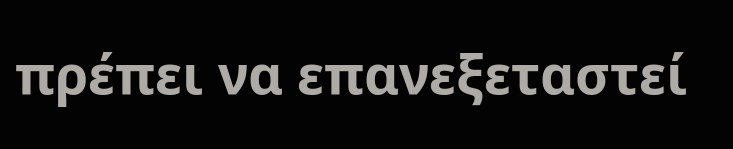πρέπει να επανεξεταστεί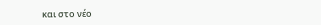και στο νέο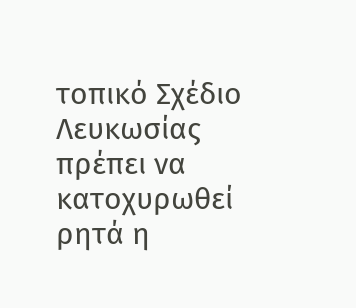τοπικό Σχέδιο Λευκωσίας πρέπει να κατοχυρωθεί ρητά η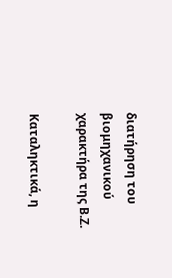διατήρηση του βιομηχανικού χαρακτήρα της Β.Ζ.

Καταληκτικά, η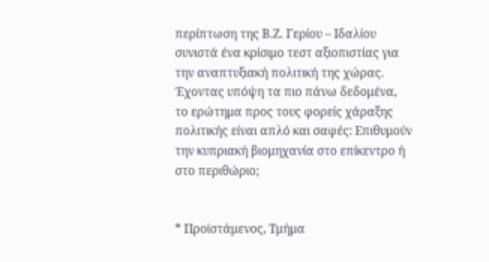περίπτωση της Β.Ζ. Γερίου – Ιδαλίου συνιστά ένα κρίσιμο τεστ αξιοπιστίας για την αναπτυξιακή πολιτική της χώρας. Έχοντας υπόψη τα πιο πάνω δεδομένα, το ερώτημα προς τους φορείς χάραξης πολιτικής είναι απλό και σαφές: Επιθυμούν την κυπριακή βιομηχανία στο επίκεντρο ή στο περιθώριο;


* Προϊστάμενος, Τμήμα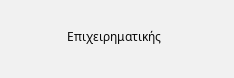Επιχειρηματικής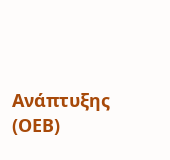Ανάπτυξης (ΟΕΒ)